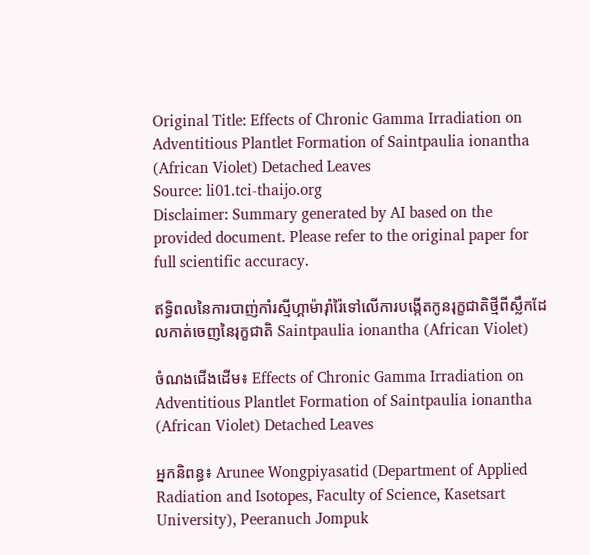Original Title: Effects of Chronic Gamma Irradiation on Adventitious Plantlet Formation of Saintpaulia ionantha (African Violet) Detached Leaves
Source: li01.tci-thaijo.org
Disclaimer: Summary generated by AI based on the provided document. Please refer to the original paper for full scientific accuracy.

ឥទ្ធិពលនៃការបាញ់កាំរស្មីហ្គាម៉ារ៉ាំរ៉ៃទៅលើការបង្កើតកូនរុក្ខជាតិថ្មីពីស្លឹកដែលកាត់ចេញនៃរុក្ខជាតិ Saintpaulia ionantha (African Violet)

ចំណងជើងដើម៖ Effects of Chronic Gamma Irradiation on Adventitious Plantlet Formation of Saintpaulia ionantha (African Violet) Detached Leaves

អ្នកនិពន្ធ៖ Arunee Wongpiyasatid (Department of Applied Radiation and Isotopes, Faculty of Science, Kasetsart University), Peeranuch Jompuk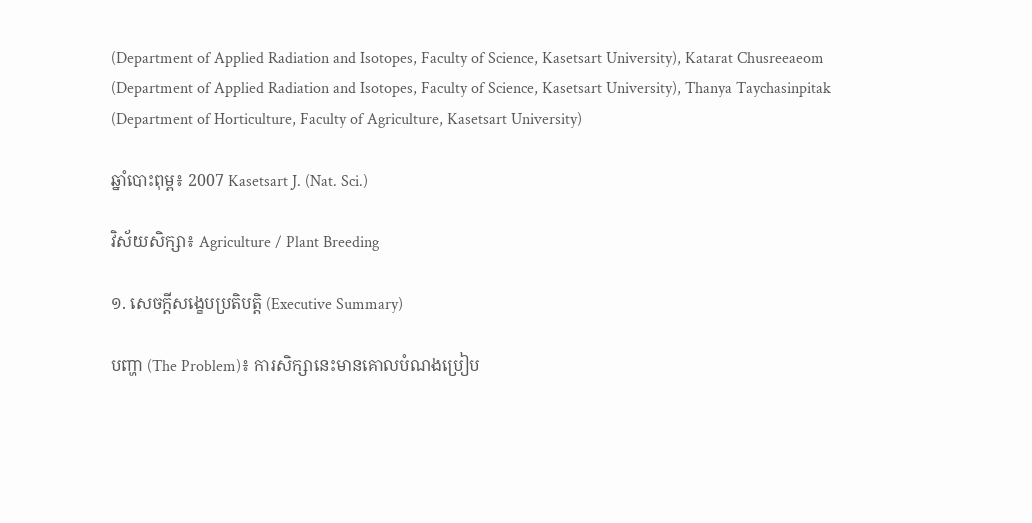(Department of Applied Radiation and Isotopes, Faculty of Science, Kasetsart University), Katarat Chusreeaeom (Department of Applied Radiation and Isotopes, Faculty of Science, Kasetsart University), Thanya Taychasinpitak (Department of Horticulture, Faculty of Agriculture, Kasetsart University)

ឆ្នាំបោះពុម្ព៖ 2007 Kasetsart J. (Nat. Sci.)

វិស័យសិក្សា៖ Agriculture / Plant Breeding

១. សេចក្តីសង្ខេបប្រតិបត្តិ (Executive Summary)

បញ្ហា (The Problem)៖ ការសិក្សានេះមានគោលបំណងប្រៀប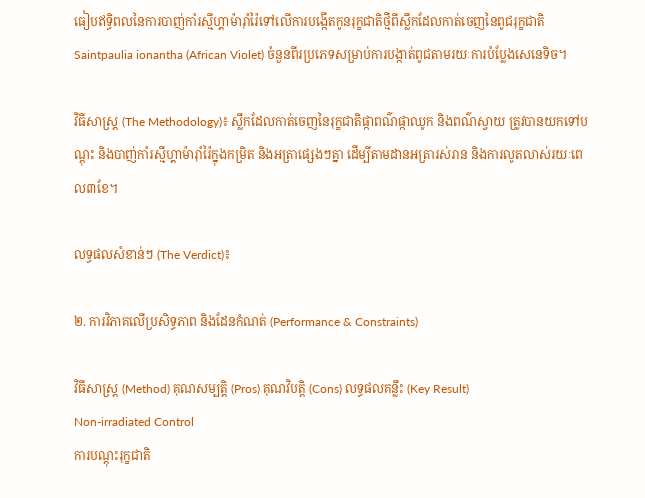ធៀបឥទ្ធិពលនៃការបាញ់កាំរស្មីហ្គាម៉ារ៉ាំរ៉ៃទៅលើការបង្កើតកូនរុក្ខជាតិថ្មីពីស្លឹកដែលកាត់ចេញនៃពូជរុក្ខជាតិ Saintpaulia ionantha (African Violet) ចំនួនពីរប្រភេទសម្រាប់ការបង្កាត់ពូជតាមរយៈការបំប្លែងសេនេទិច។

វិធីសាស្ត្រ (The Methodology)៖ ស្លឹកដែលកាត់ចេញនៃរុក្ខជាតិផ្កាពណ៌ផ្កាឈូក និងពណ៌ស្វាយ ត្រូវបានយកទៅបណ្ដុះ និងបាញ់កាំរស្មីហ្គាម៉ារ៉ាំរ៉ៃក្នុងកម្រិត និងអត្រាផ្សេងៗគ្នា ដើម្បីតាមដានអត្រារស់រាន និងការលូតលាស់រយៈពេល៣ខែ។

លទ្ធផលសំខាន់ៗ (The Verdict)៖

២. ការវិភាគលើប្រសិទ្ធភាព និងដែនកំណត់ (Performance & Constraints)

វិធីសាស្ត្រ (Method) គុណសម្បត្តិ (Pros) គុណវិបត្តិ (Cons) លទ្ធផលគន្លឹះ (Key Result)
Non-irradiated Control
ការបណ្ដុះរុក្ខជាតិ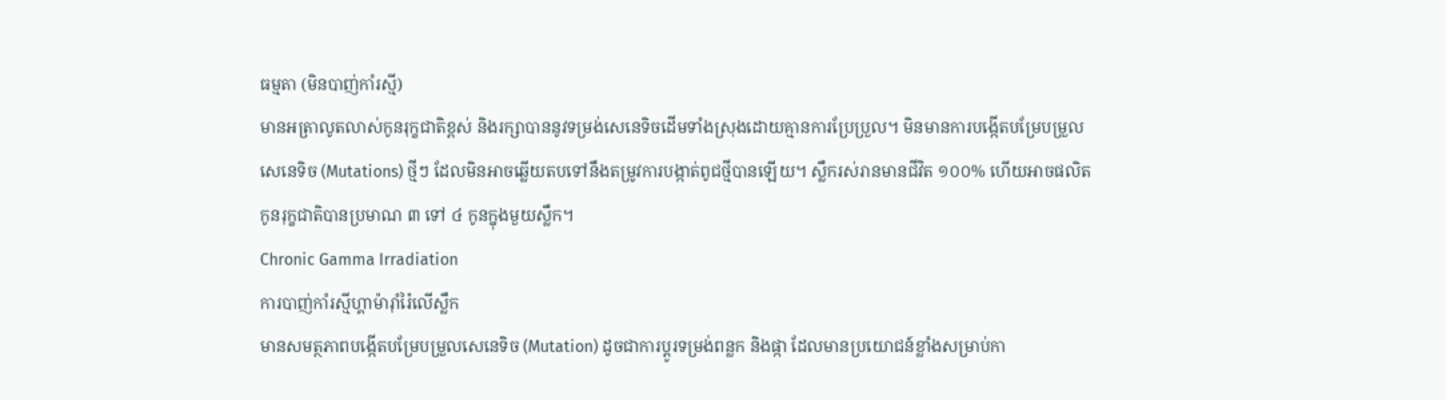ធម្មតា (មិនបាញ់កាំរស្មី)
មានអត្រាលូតលាស់កូនរុក្ខជាតិខ្ពស់ និងរក្សាបាននូវទម្រង់សេនេទិចដើមទាំងស្រុងដោយគ្មានការប្រែប្រួល។ មិនមានការបង្កើតបម្រែបម្រួលសេនេទិច (Mutations) ថ្មីៗ ដែលមិនអាចឆ្លើយតបទៅនឹងតម្រូវការបង្កាត់ពូជថ្មីបានឡើយ។ ស្លឹករស់រានមានជីវិត ១០០% ហើយអាចផលិតកូនរុក្ខជាតិបានប្រមាណ ៣ ទៅ ៤ កូនក្នុងមួយស្លឹក។
Chronic Gamma Irradiation
ការបាញ់កាំរស្មីហ្គាម៉ារ៉ាំរ៉ៃលើស្លឹក
មានសមត្ថភាពបង្កើតបម្រែបម្រួលសេនេទិច (Mutation) ដូចជាការប្ដូរទម្រង់ពន្លក និងផ្កា ដែលមានប្រយោជន៍ខ្លាំងសម្រាប់កា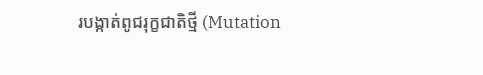របង្កាត់ពូជរុក្ខជាតិថ្មី (Mutation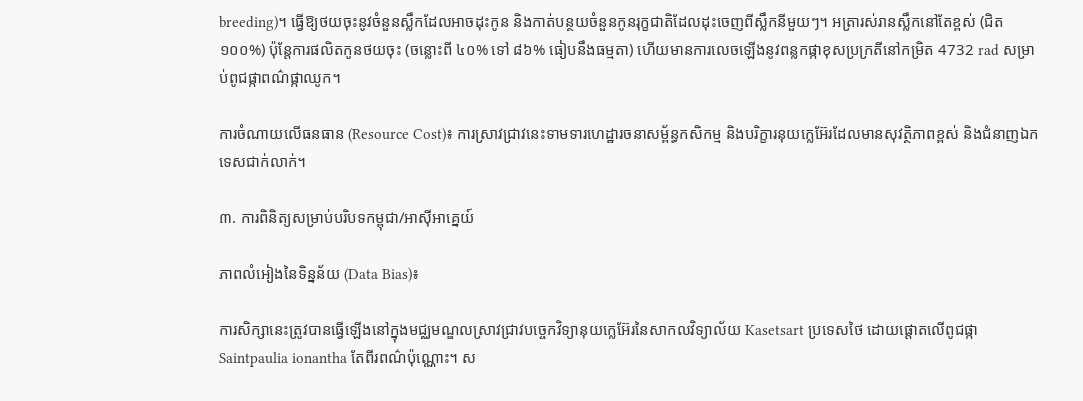breeding)។ ធ្វើឱ្យថយចុះនូវចំនួនស្លឹកដែលអាចដុះកូន និងកាត់បន្ថយចំនួនកូនរុក្ខជាតិដែលដុះចេញពីស្លឹកនីមួយៗ។ អត្រារស់រានស្លឹកនៅតែខ្ពស់ (ជិត ១០០%) ប៉ុន្តែការផលិតកូនថយចុះ (ចន្លោះពី ៤០% ទៅ ៨៦% ធៀបនឹងធម្មតា) ហើយមានការលេចឡើងនូវពន្លកផ្កាខុសប្រក្រតីនៅកម្រិត 4732 rad សម្រាប់ពូជផ្កាពណ៌ផ្កាឈូក។

ការចំណាយលើធនធាន (Resource Cost)៖ ការស្រាវជ្រាវនេះទាមទារហេដ្ឋារចនាសម្ព័ន្ធកសិកម្ម និងបរិក្ខារនុយក្លេអ៊ែរដែលមានសុវត្ថិភាពខ្ពស់ និងជំនាញឯកទេសជាក់លាក់។

៣. ការពិនិត្យសម្រាប់បរិបទកម្ពុជា/អាស៊ីអាគ្នេយ៍

ភាពលំអៀងនៃទិន្នន័យ (Data Bias)៖

ការសិក្សានេះត្រូវបានធ្វើឡើងនៅក្នុងមជ្ឈមណ្ឌលស្រាវជ្រាវបច្ចេកវិទ្យានុយក្លេអ៊ែរនៃសាកលវិទ្យាល័យ Kasetsart ប្រទេសថៃ ដោយផ្តោតលើពូជផ្កា Saintpaulia ionantha តែពីរពណ៌ប៉ុណ្ណោះ។ ស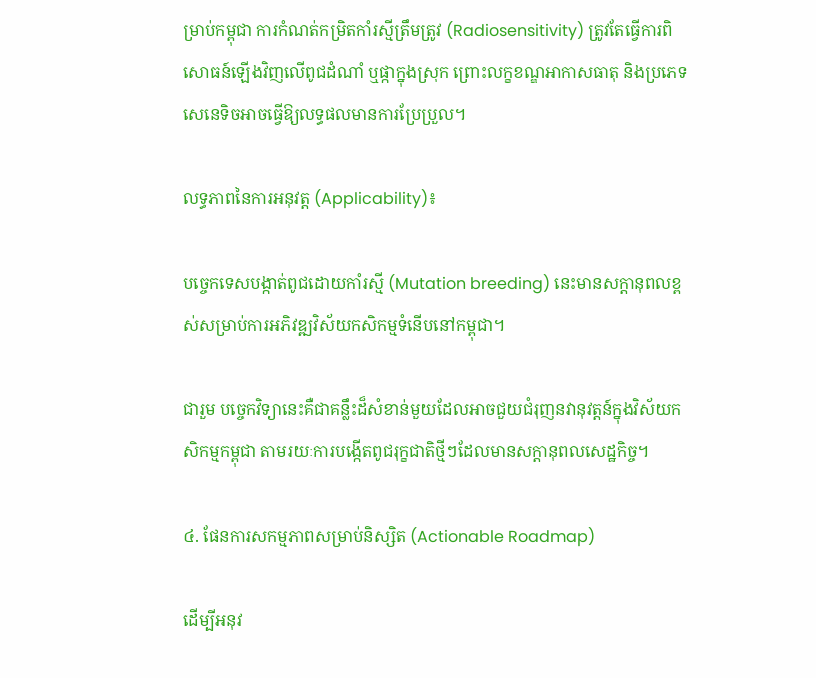ម្រាប់កម្ពុជា ការកំណត់កម្រិតកាំរស្មីត្រឹមត្រូវ (Radiosensitivity) ត្រូវតែធ្វើការពិសោធន៍ឡើងវិញលើពូជដំណាំ ឬផ្កាក្នុងស្រុក ព្រោះលក្ខខណ្ឌអាកាសធាតុ និងប្រភេទសេនេទិចអាចធ្វើឱ្យលទ្ធផលមានការប្រែប្រួល។

លទ្ធភាពនៃការអនុវត្ត (Applicability)៖

បច្ចេកទេសបង្កាត់ពូជដោយកាំរស្មី (Mutation breeding) នេះមានសក្តានុពលខ្ពស់សម្រាប់ការអភិវឌ្ឍវិស័យកសិកម្មទំនើបនៅកម្ពុជា។

ជារួម បច្ចេកវិទ្យានេះគឺជាគន្លឹះដ៏សំខាន់មួយដែលអាចជួយជំរុញនវានុវត្តន៍ក្នុងវិស័យកសិកម្មកម្ពុជា តាមរយៈការបង្កើតពូជរុក្ខជាតិថ្មីៗដែលមានសក្តានុពលសេដ្ឋកិច្ច។

៤. ផែនការសកម្មភាពសម្រាប់និស្សិត (Actionable Roadmap)

ដើម្បីអនុវ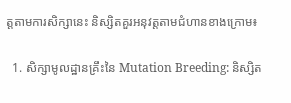ត្តតាមការសិក្សានេះ និស្សិតគួរអនុវត្តតាមជំហានខាងក្រោម៖

  1. សិក្សាមូលដ្ឋានគ្រឹះនៃ Mutation Breeding: និស្សិត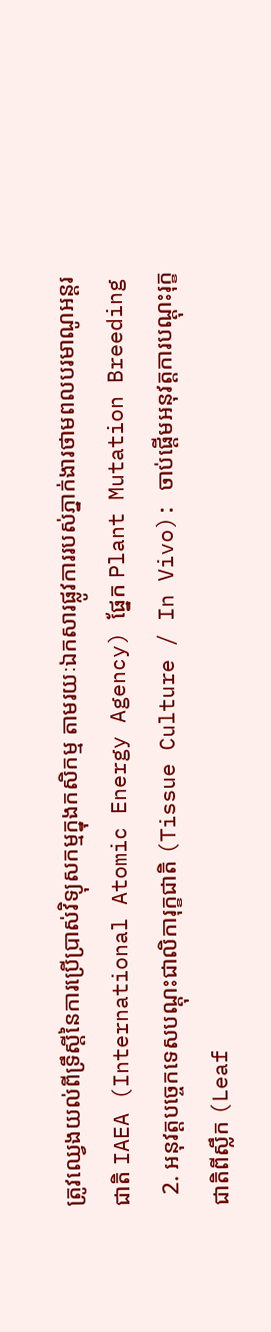ត្រូវឈ្វេងយល់ពីទ្រឹស្តីនៃការប្រើប្រាស់វិទ្យុសកម្មក្នុងកសិកម្ម តាមរយៈឯកសារផ្លូវការរបស់ភ្នាក់ងារថាមពលបរមាណូអន្តរជាតិ IAEA (International Atomic Energy Agency) ផ្នែក Plant Mutation Breeding
  2. អនុវត្តបច្ចេកទេសបណ្ដុះជាលិការុក្ខជាតិ (Tissue Culture / In Vivo): ចាប់ផ្តើមអនុវត្តការបណ្ដុះរុក្ខជាតិពីស្លឹក (Leaf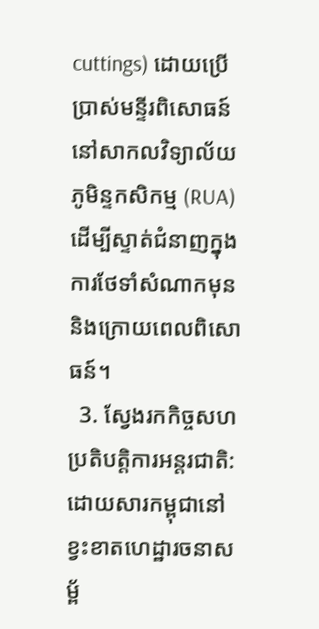cuttings) ដោយប្រើប្រាស់មន្ទីរពិសោធន៍នៅសាកលវិទ្យាល័យភូមិន្ទកសិកម្ម (RUA) ដើម្បីស្ទាត់ជំនាញក្នុងការថែទាំសំណាកមុន និងក្រោយពេលពិសោធន៍។
  3. ស្វែងរកកិច្ចសហប្រតិបត្តិការអន្តរជាតិ: ដោយសារកម្ពុជានៅខ្វះខាតហេដ្ឋារចនាសម្ព័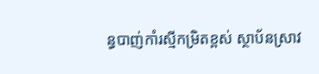ន្ធបាញ់កាំរស្មីកម្រិតខ្ពស់ ស្ថាប័នស្រាវ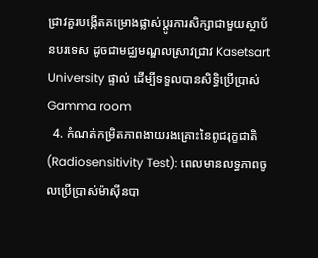ជ្រាវគួរបង្កើតគម្រោងផ្លាស់ប្តូរការសិក្សាជាមួយស្ថាប័នបរទេស ដូចជាមជ្ឈមណ្ឌលស្រាវជ្រាវ Kasetsart University ផ្ទាល់ ដើម្បីទទួលបានសិទ្ធិប្រើប្រាស់ Gamma room
  4. កំណត់កម្រិតភាពងាយរងគ្រោះនៃពូជរុក្ខជាតិ (Radiosensitivity Test): ពេលមានលទ្ធភាពចូលប្រើប្រាស់ម៉ាស៊ីនបា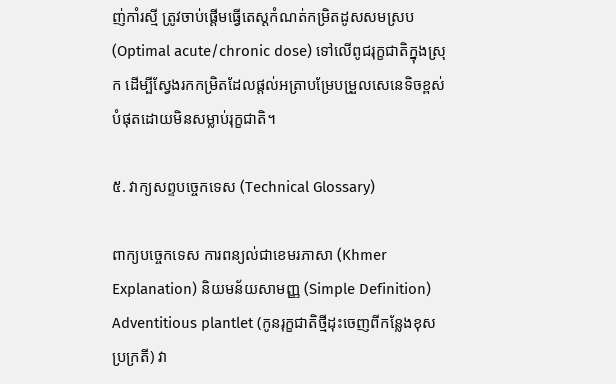ញ់កាំរស្មី ត្រូវចាប់ផ្តើមធ្វើតេស្តកំណត់កម្រិតដូសសមស្រប (Optimal acute/chronic dose) ទៅលើពូជរុក្ខជាតិក្នុងស្រុក ដើម្បីស្វែងរកកម្រិតដែលផ្តល់អត្រាបម្រែបម្រួលសេនេទិចខ្ពស់បំផុតដោយមិនសម្លាប់រុក្ខជាតិ។

៥. វាក្យសព្ទបច្ចេកទេស (Technical Glossary)

ពាក្យបច្ចេកទេស ការពន្យល់ជាខេមរភាសា (Khmer Explanation) និយមន័យសាមញ្ញ (Simple Definition)
Adventitious plantlet (កូនរុក្ខជាតិថ្មីដុះចេញពីកន្លែងខុសប្រក្រតី) វា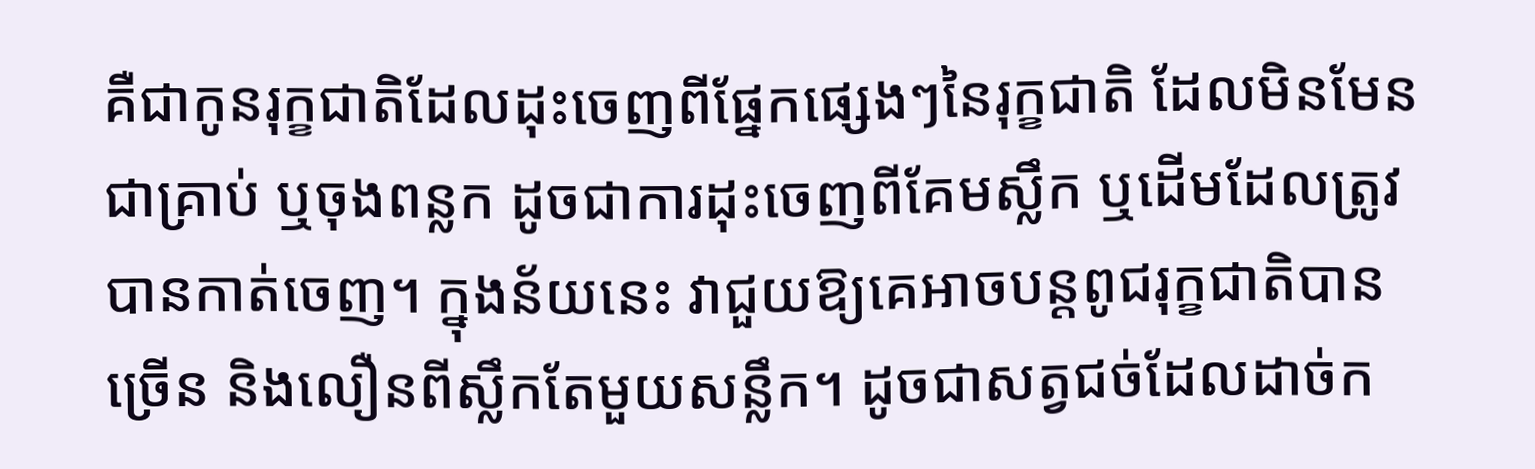គឺជាកូនរុក្ខជាតិដែលដុះចេញពីផ្នែកផ្សេងៗនៃរុក្ខជាតិ ដែលមិនមែនជាគ្រាប់ ឬចុងពន្លក ដូចជាការដុះចេញពីគែមស្លឹក ឬដើមដែលត្រូវបានកាត់ចេញ។ ក្នុងន័យនេះ វាជួយឱ្យគេអាចបន្តពូជរុក្ខជាតិបានច្រើន និងលឿនពីស្លឹកតែមួយសន្លឹក។ ដូចជាសត្វជច់ដែលដាច់ក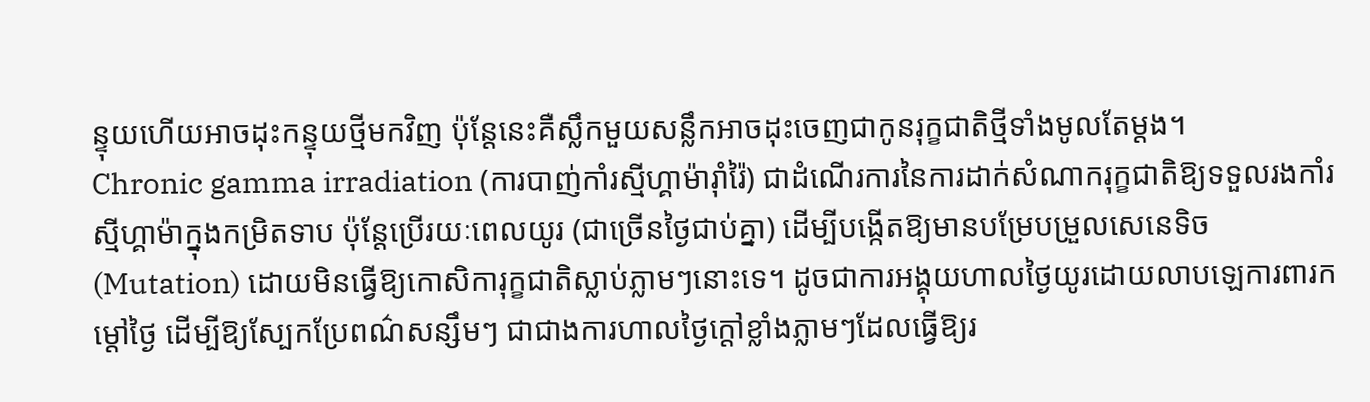ន្ទុយហើយអាចដុះកន្ទុយថ្មីមកវិញ ប៉ុន្តែនេះគឺស្លឹកមួយសន្លឹកអាចដុះចេញជាកូនរុក្ខជាតិថ្មីទាំងមូលតែម្តង។
Chronic gamma irradiation (ការបាញ់កាំរស្មីហ្គាម៉ារ៉ាំរ៉ៃ) ជាដំណើរការនៃការដាក់សំណាករុក្ខជាតិឱ្យទទួលរងកាំរស្មីហ្គាម៉ាក្នុងកម្រិតទាប ប៉ុន្តែប្រើរយៈពេលយូរ (ជាច្រើនថ្ងៃជាប់គ្នា) ដើម្បីបង្កើតឱ្យមានបម្រែបម្រួលសេនេទិច (Mutation) ដោយមិនធ្វើឱ្យកោសិការុក្ខជាតិស្លាប់ភ្លាមៗនោះទេ។ ដូចជាការអង្គុយហាលថ្ងៃយូរដោយលាបឡេការពារកម្តៅថ្ងៃ ដើម្បីឱ្យស្បែកប្រែពណ៌សន្សឹមៗ ជាជាងការហាលថ្ងៃក្តៅខ្លាំងភ្លាមៗដែលធ្វើឱ្យរ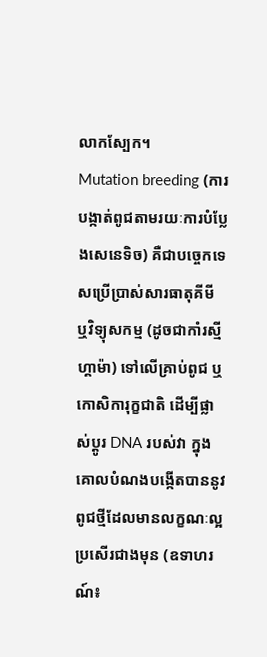លាកស្បែក។
Mutation breeding (ការបង្កាត់ពូជតាមរយៈការបំប្លែងសេនេទិច) គឺជាបច្ចេកទេសប្រើប្រាស់សារធាតុគីមី ឬវិទ្យុសកម្ម (ដូចជាកាំរស្មីហ្គាម៉ា) ទៅលើគ្រាប់ពូជ ឬកោសិការុក្ខជាតិ ដើម្បីផ្លាស់ប្តូរ DNA របស់វា ក្នុងគោលបំណងបង្កើតបាននូវពូជថ្មីដែលមានលក្ខណៈល្អប្រសើរជាងមុន (ឧទាហរណ៍៖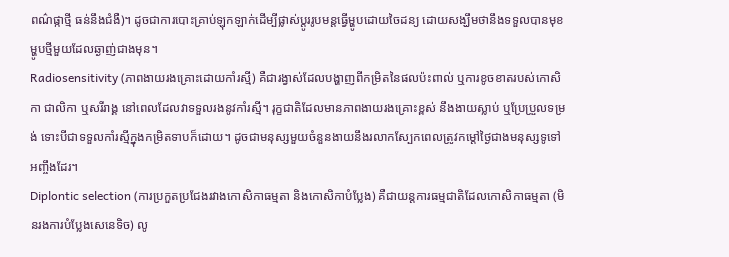ពណ៌ផ្កាថ្មី ធន់នឹងជំងឺ)។ ដូចជាការបោះគ្រាប់ឡុកឡាក់ដើម្បីផ្លាស់ប្តូររូបមន្តធ្វើម្ហូបដោយចៃដន្យ ដោយសង្ឃឹមថានឹងទទួលបានមុខម្ហូបថ្មីមួយដែលឆ្ងាញ់ជាងមុន។
Radiosensitivity (ភាពងាយរងគ្រោះដោយកាំរស្មី) គឺជារង្វាស់ដែលបង្ហាញពីកម្រិតនៃផលប៉ះពាល់ ឬការខូចខាតរបស់កោសិកា ជាលិកា ឬសរីរាង្គ នៅពេលដែលវាទទួលរងនូវកាំរស្មី។ រុក្ខជាតិដែលមានភាពងាយរងគ្រោះខ្ពស់ នឹងងាយស្លាប់ ឬប្រែប្រួលទម្រង់ ទោះបីជាទទួលកាំរស្មីក្នុងកម្រិតទាបក៏ដោយ។ ដូចជាមនុស្សមួយចំនួនងាយនឹងរលាកស្បែកពេលត្រូវកម្តៅថ្ងៃជាងមនុស្សទូទៅអញ្ចឹងដែរ។
Diplontic selection (ការប្រកួតប្រជែងរវាងកោសិកាធម្មតា និងកោសិកាបំប្លែង) គឺជាយន្តការធម្មជាតិដែលកោសិកាធម្មតា (មិនរងការបំប្លែងសេនេទិច) លូ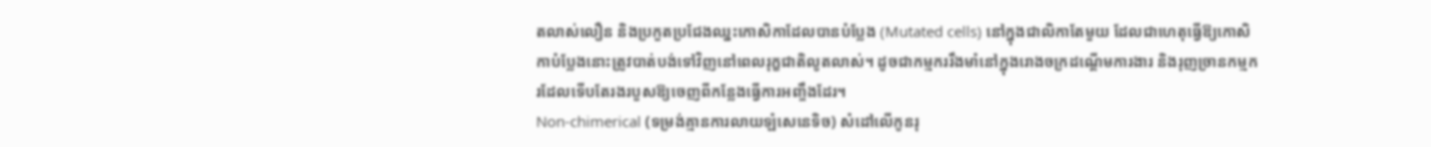តលាស់លឿន និងប្រកួតប្រជែងឈ្នះកោសិកាដែលបានបំប្លែង (Mutated cells) នៅក្នុងជាលិកាតែមួយ ដែលជាហេតុធ្វើឱ្យកោសិកាបំប្លែងនោះត្រូវបាត់បង់ទៅវិញនៅពេលរុក្ខជាតិលូតលាស់។ ដូចជាកម្មកររឹងមាំនៅក្នុងរោងចក្រដណ្តើមការងារ និងរុញច្រានកម្មករដែលទើបតែរងរបួសឱ្យចេញពីកន្លែងធ្វើការអញ្ចឹងដែរ។
Non-chimerical (ទម្រង់គ្មានការលាយឡំសេនេទិច) សំដៅលើកូនរុ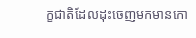ក្ខជាតិដែលដុះចេញមកមានកោ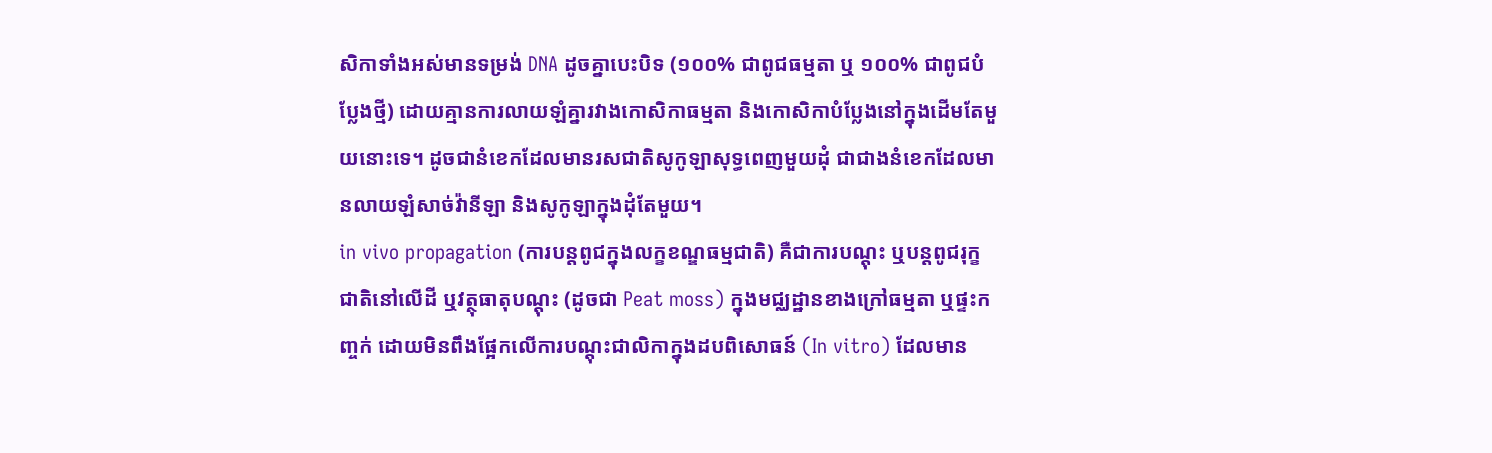សិកាទាំងអស់មានទម្រង់ DNA ដូចគ្នាបេះបិទ (១០០% ជាពូជធម្មតា ឬ ១០០% ជាពូជបំប្លែងថ្មី) ដោយគ្មានការលាយឡំគ្នារវាងកោសិកាធម្មតា និងកោសិកាបំប្លែងនៅក្នុងដើមតែមួយនោះទេ។ ដូចជានំខេកដែលមានរសជាតិសូកូឡាសុទ្ធពេញមួយដុំ ជាជាងនំខេកដែលមានលាយឡំសាច់វ៉ានីឡា និងសូកូឡាក្នុងដុំតែមួយ។
in vivo propagation (ការបន្តពូជក្នុងលក្ខខណ្ឌធម្មជាតិ) គឺជាការបណ្តុះ ឬបន្តពូជរុក្ខជាតិនៅលើដី ឬវត្ថុធាតុបណ្តុះ (ដូចជា Peat moss) ក្នុងមជ្ឈដ្ឋានខាងក្រៅធម្មតា ឬផ្ទះកញ្ចក់ ដោយមិនពឹងផ្អែកលើការបណ្តុះជាលិកាក្នុងដបពិសោធន៍ (In vitro) ដែលមាន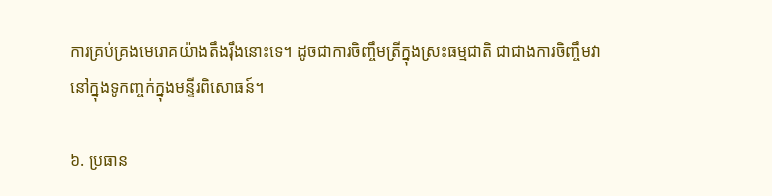ការគ្រប់គ្រងមេរោគយ៉ាងតឹងរ៉ឹងនោះទេ។ ដូចជាការចិញ្ចឹមត្រីក្នុងស្រះធម្មជាតិ ជាជាងការចិញ្ចឹមវានៅក្នុងទូកញ្ចក់ក្នុងមន្ទីរពិសោធន៍។

៦. ប្រធាន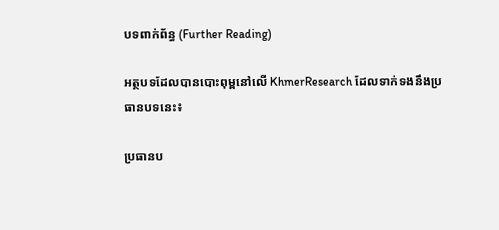បទពាក់ព័ន្ធ (Further Reading)

អត្ថបទដែលបានបោះពុម្ពនៅលើ KhmerResearch ដែលទាក់ទងនឹងប្រធានបទនេះ៖

ប្រធានប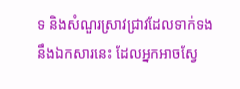ទ និងសំណួរស្រាវជ្រាវដែលទាក់ទងនឹងឯកសារនេះ ដែលអ្នកអាចស្វែ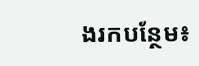ងរកបន្ថែម៖